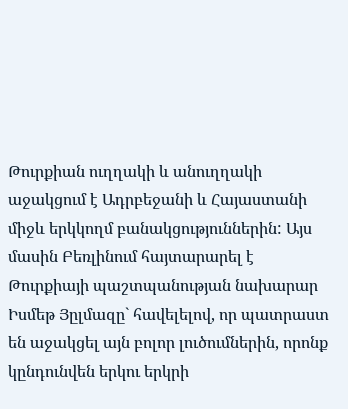Թուրքիան ուղղակի և անուղղակի աջակցում է Ադրբեջանի և Հայաստանի միջև երկկողմ բանակցություններին: Այս մասին Բեռլինում հայտարարել է Թուրքիայի պաշտպանության նախարար Իսմեթ Յըլմազը` հավելելով, որ պատրաստ են աջակցել այն բոլոր լուծումներին, որոնք կընդունվեն երկու երկրի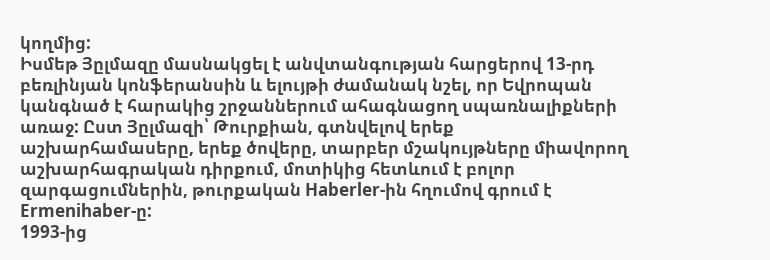կողմից:
Իսմեթ Յըլմազը մասնակցել է անվտանգության հարցերով 13-րդ բեռլինյան կոնֆերանսին և ելույթի ժամանակ նշել, որ Եվրոպան կանգնած է հարակից շրջաններում ահագնացող սպառնալիքների առաջ: Ըստ Յըլմազի՝ Թուրքիան, գտնվելով երեք աշխարհամասերը, երեք ծովերը, տարբեր մշակույթները միավորող աշխարհագրական դիրքում, մոտիկից հետևում է բոլոր զարգացումներին, թուրքական Haberler-ին հղումով գրում է Ermenihaber-ը:
1993-ից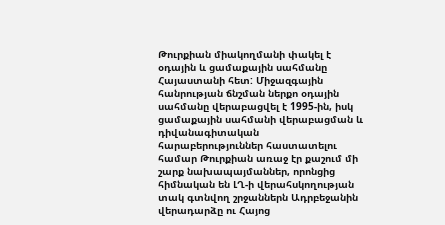Թուրքիան միակողմանի փակել է օդային և ցամաքային սահմանը Հայաստանի հետ: Միջազգային հանրության ճնշման ներքո օդային սահմանը վերաբացվել է 1995-ին, իսկ ցամաքային սահմանի վերաբացման և դիվանագիտական հարաբերություններ հաստատելու համար Թուրքիան առաջ էր քաշում մի շարք նախապայմաններ, որոնցից հիմնական են ԼՂ-ի վերահսկողության տակ գտնվող շրջաններն Ադրբեջանին վերադարձը ու Հայոց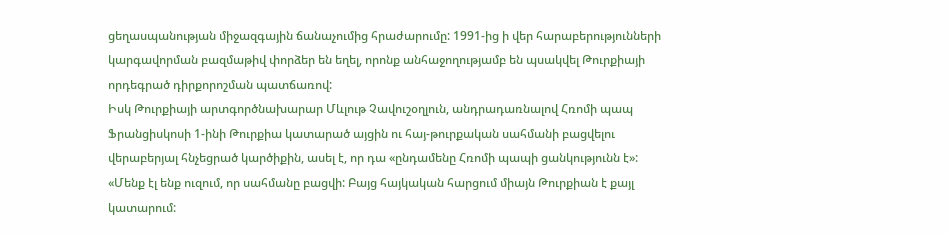ցեղասպանության միջազգային ճանաչումից հրաժարումը: 1991-ից ի վեր հարաբերությունների կարգավորման բազմաթիվ փորձեր են եղել, որոնք անհաջողությամբ են պսակվել Թուրքիայի որդեգրած դիրքորոշման պատճառով:
Իսկ Թուրքիայի արտգործնախարար Մևլութ Չավուշօղլուն, անդրադառնալով Հռոմի պապ Ֆրանցիսկոսի 1-ինի Թուրքիա կատարած այցին ու հայ-թուրքական սահմանի բացվելու վերաբերյալ հնչեցրած կարծիքին, ասել է, որ դա «ընդամենը Հռոմի պապի ցանկությունն է»:
«Մենք էլ ենք ուզում, որ սահմանը բացվի: Բայց հայկական հարցում միայն Թուրքիան է քայլ կատարում: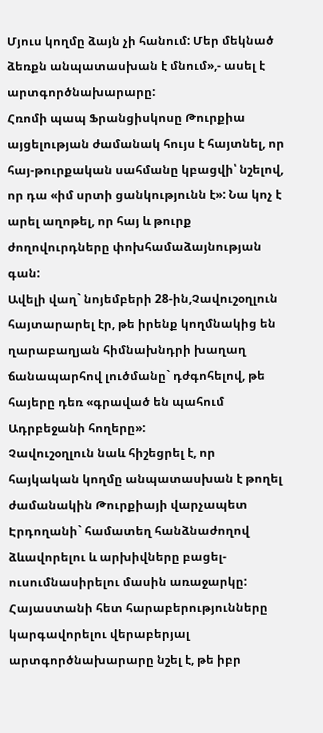Մյուս կողմը ձայն չի հանում: Մեր մեկնած ձեռքն անպատասխան է մնում»,- ասել է արտգործնախարարը:
Հռոմի պապ Ֆրանցիսկոսը Թուրքիա այցելության ժամանակ հույս է հայտնել, որ հայ-թուրքական սահմանը կբացվի՝ նշելով, որ դա «իմ սրտի ցանկությունն է»: Նա կոչ է արել աղոթել, որ հայ և թուրք ժողովուրդները փոխհամաձայնության գան:
Ավելի վաղ` նոյեմբերի 28-ին,Չավուշօղլուն հայտարարել էր, թե իրենք կողմնակից են ղարաբաղյան հիմնախնդրի խաղաղ ճանապարհով լուծմանը` դժգոհելով, թե հայերը դեռ «գրաված են պահում Ադրբեջանի հողերը»:
Չավուշօղլուն նաև հիշեցրել է, որ հայկական կողմը անպատասխան է թողել ժամանակին Թուրքիայի վարչապետ Էրդողանի` համատեղ հանձնաժողով ձևավորելու և արխիվները բացել-ուսումնասիրելու մասին առաջարկը: Հայաստանի հետ հարաբերությունները կարգավորելու վերաբերյալ արտգործնախարարը նշել է, թե իբր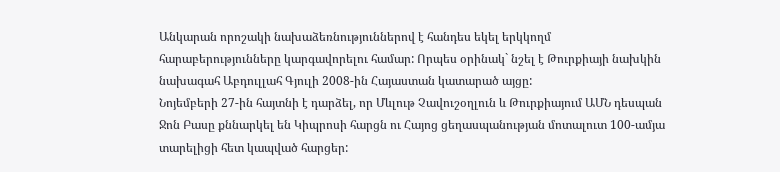Անկարան որոշակի նախաձեռնություններով է հանդես եկել երկկողմ հարաբերությունները կարգավորելու համար: Որպես օրինակ` նշել է Թուրքիայի նախկին նախագահ Աբդուլլահ Գյուլի 2008-ին Հայաստան կատարած այցը:
Նոյեմբերի 27-ին հայտնի է դարձել, որ Մևլութ Չավուշօղլուն և Թուրքիայում ԱՄՆ դեսպան Ջոն Բասը քննարկել են Կիպրոսի հարցն ու Հայոց ցեղասպանության մոտալուտ 100-ամյա տարելիցի հետ կապված հարցեր: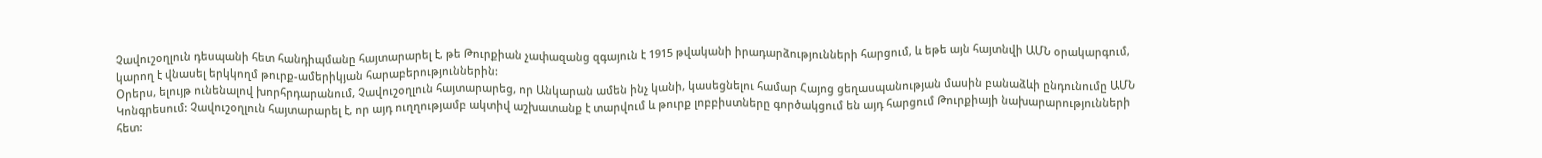Չավուշօղլուն դեսպանի հետ հանդիպմանը հայտարարել է, թե Թուրքիան չափազանց զգայուն է 1915 թվականի իրադարձությունների հարցում, և եթե այն հայտնվի ԱՄՆ օրակարգում, կարող է վնասել երկկողմ թուրք-ամերիկյան հարաբերություններին:
Օրերս, ելույթ ունենալով խորհրդարանում, Չավուշօղլուն հայտարարեց, որ Անկարան ամեն ինչ կանի, կասեցնելու համար Հայոց ցեղասպանության մասին բանաձևի ընդունումը ԱՄՆ Կոնգրեսում: Չավուշօղլուն հայտարարել է, որ այդ ուղղությամբ ակտիվ աշխատանք է տարվում և թուրք լոբբիստները գործակցում են այդ հարցում Թուրքիայի նախարարությունների հետ: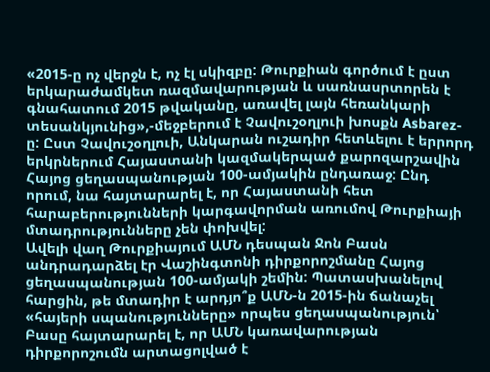«2015-ը ոչ վերջն է, ոչ էլ սկիզբը: Թուրքիան գործում է ըստ երկարաժամկետ ռազմավարության և սառնասրտորեն է գնահատում 2015 թվականը, առավել լայն հեռանկարի տեսանկյունից»,-մեջբերում է Չավուշօղլուի խոսքն Asbarez-ը: Ըստ Չավուշօղլուի, Անկարան ուշադիր հետևելու է երրորդ երկրներում Հայաստանի կազմակերպած քարոզարշավին Հայոց ցեղասպանության 100-ամյակին ընդառաջ: Ընդ որում, նա հայտարարել է, որ Հայաստանի հետ հարաբերությունների կարգավորման առումով Թուրքիայի մտադրությունները չեն փոխվել:
Ավելի վաղ Թուրքիայում ԱՄՆ դեսպան Ջոն Բասն անդրադարձել էր Վաշինգտոնի դիրքորոշմանը Հայոց ցեղասպանության 100-ամյակի շեմին: Պատասխանելով հարցին, թե մտադիր է արդյո՞ք ԱՄՆ-ն 2015-ին ճանաչել «հայերի սպանությունները» որպես ցեղասպանություն՝ Բասը հայտարարել է, որ ԱՄՆ կառավարության դիրքորոշումն արտացոլված է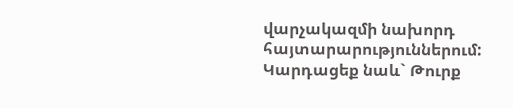վարչակազմի նախորդ հայտարարություններում:
Կարդացեք նաև` Թուրք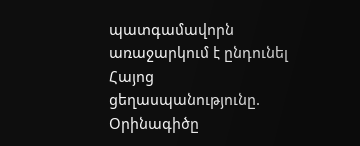պատգամավորն առաջարկում է ընդունել Հայոց ցեղասպանությունը. Օրինագիծը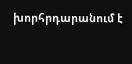խորհրդարանում է